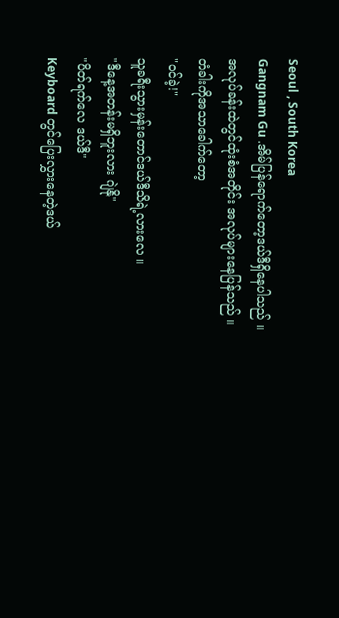Seoul , South Korea
Gangnam Gu .အိမ်ပြန်ရောက်တော့ဒယ်ဒီရှိနေပါသည် ။ အလုပ်ခန်းထဲတွင်ထုံးစံအတိုင်း အလုပ်များနေပြန်သည် ။
တံခါးကိုအသာခေါက်တော့
"ဝင်ခဲ့!"
သူခရီးသွားမှန်းတောင်ဒယ်ဒီသိရဲ့လားလေ ။
"ဒီနေ့အတန်းမရှိဘူးလား ဂျဲနို"
"ပိတ်ရက်လေ ဒယ်ဒီ"
Keyboard တွင်ပြေးလွှားနေတဲ့ဒယ်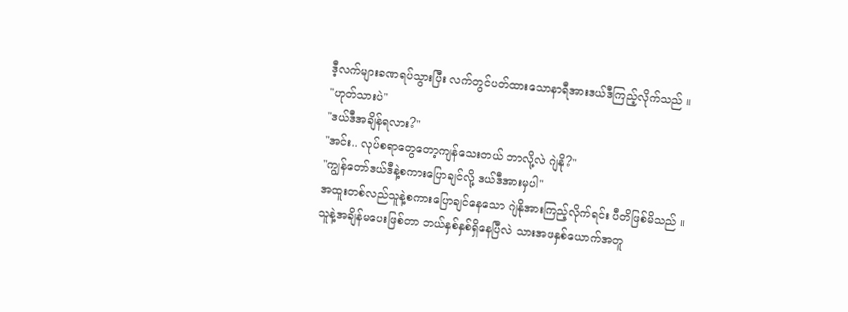ဒီ့လက်များခဏရပ်သွားပြီး လက်တွင်ပတ်ထားသောနာရီအားဒယ်ဒီကြည့်လိုက်သည် ။
"ဟုတ်သားပဲ"
"ဒယ်ဒီအချိန်ရလား?"
"အင်း.. လုပ်စရာတွေတော့ကျန်သေးတယ် ဘာလို့လဲ ဂျဲနို?"
"ကျွန်တော်ဒယ်ဒီနဲ့စကားပြောချင်လို့ ဒယ်ဒီအားမှပါ"
အထူးတစ်လည်သူနဲ့စကားပြောချင်နေသော ဂျဲနိုအားကြည့်လိုက်ရင်း ပီတိဖြစ်မိသည် ။
သူနဲ့အချိန်မပေးဖြစ်တာ ဘယ်နှစ်နှစ်ရှိနေပြီလဲ သားအဖနှစ်ယောက်အတူ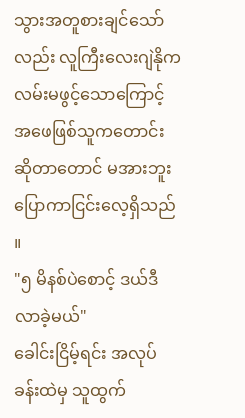သွားအတူစားချင်သော်လည်း လူကြီးလေးဂျဲနိုကလမ်းမဖွင့်သောကြောင့် အဖေဖြစ်သူကတောင်းဆိုတာတောင် မအားဘူးပြောကာငြင်းလေ့ရှိသည် ။
"၅ မိနစ်ပဲစောင့် ဒယ်ဒီလာခဲ့မယ်"
ခေါင်းငြိမ့်ရင်း အလုပ်ခန်းထဲမှ သူထွက်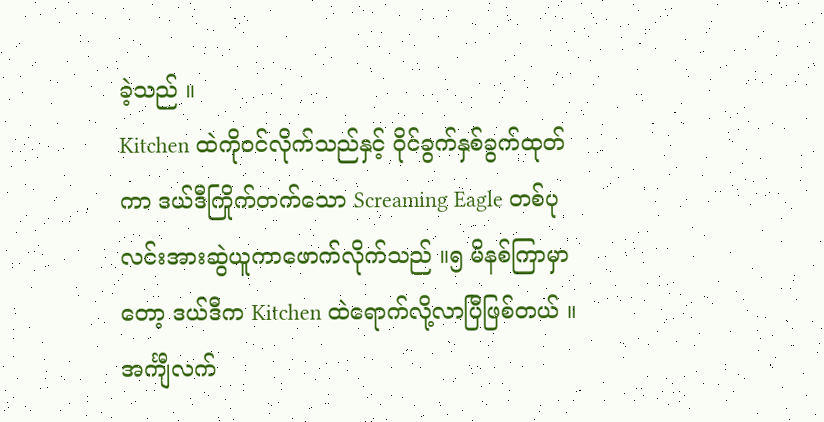ခဲ့သည် ။
Kitchen ထဲကိုဝင်လိုက်သည်နှင့် ဝိုင်ခွက်နှစ်ခွက်ထုတ်ကာ ဒယ်ဒီကြိုက်တက်သော Screaming Eagle တစ်ပုလင်းအားဆွဲယူကာဖောက်လိုက်သည် ။၅ မိနစ်ကြာမှာတော့ ဒယ်ဒီက Kitchen ထဲရောက်လို့လာပြီဖြစ်တယ် ။
အင်္ကျီလက်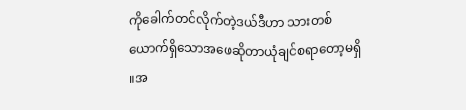ကိုခေါက်တင်လိုက်တဲ့ဒယ်ဒီဟာ သားတစ်ယောက်ရှိသောအဖေဆိုတာယုံချင်စရာတော့မရှိ ။အ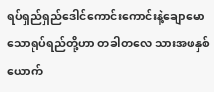ရပ်ရှည်ရှည်ဒေါင်ကောင်းကောင်းနဲ့ချောမောသောရုပ်ရည်တို့ဟာ တခါတလေ သားအဖနှစ်ယောက်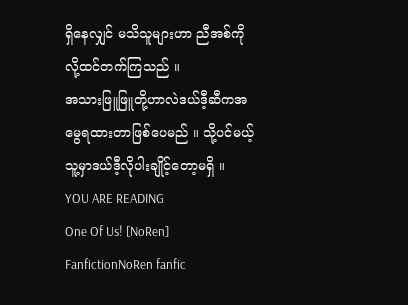ရှိနေလျှင် မသိသူများဟာ ညီအစ်ကိုလို့ထင်တက်ကြသည် ။
အသားဖြူဖြူတို့ဟာလဲဒယ်ဒီ့ဆီကအမွေရထားတာဖြစ်ပေမည် ။ သို့ပင်မယ့်သူ့မှာဒယ်ဒီ့လိုပါးချိုင့်တော့မရှိ ။
YOU ARE READING
One Of Us! [NoRen]
FanfictionNoRen fanfic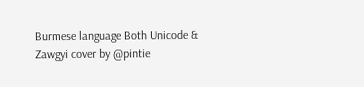Burmese language Both Unicode & Zawgyi cover by @pintie